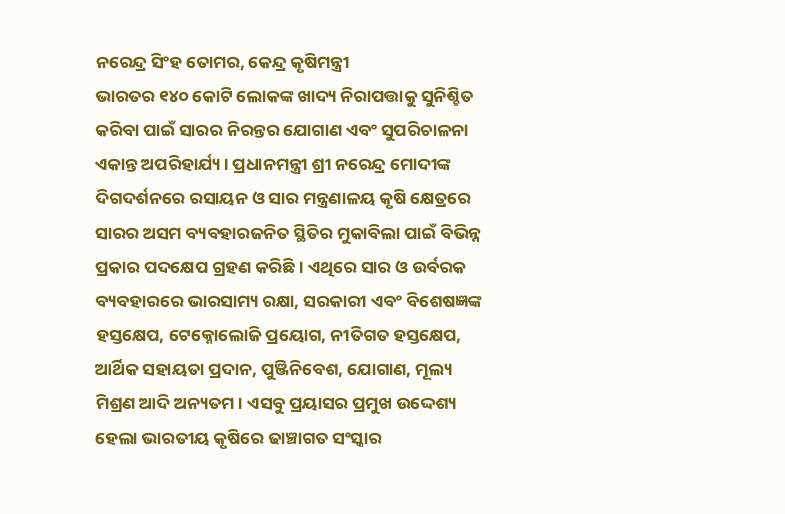ନରେନ୍ଦ୍ର ସିଂହ ତୋମର, କେନ୍ଦ୍ର କୃଷିମନ୍ତ୍ରୀ
ଭାରତର ୧୪୦ କୋଟି ଲୋକଙ୍କ ଖାଦ୍ୟ ନିରାପତ୍ତାକୁ ସୁନିଶ୍ଚିତ କରିବା ପାଇଁ ସାରର ନିରନ୍ତର ଯୋଗାଣ ଏବଂ ସୁପରିଚାଳନା ଏକାନ୍ତ ଅପରିହାର୍ଯ୍ୟ। ପ୍ରଧାନମନ୍ତ୍ରୀ ଶ୍ରୀ ନରେନ୍ଦ୍ର ମୋଦୀଙ୍କ ଦିଗଦର୍ଶନରେ ରସାୟନ ଓ ସାର ମନ୍ତ୍ରଣାଳୟ କୃଷି କ୍ଷେତ୍ରରେ ସାରର ଅସମ ବ୍ୟବହାରଜନିତ ସ୍ଥିତିର ମୁକାବିଲା ପାଇଁ ବିଭିନ୍ନ ପ୍ରକାର ପଦକ୍ଷେପ ଗ୍ରହଣ କରିଛି। ଏଥିରେ ସାର ଓ ଉର୍ବରକ ବ୍ୟବହାରରେ ଭାରସାମ୍ୟ ରକ୍ଷା, ସରକାରୀ ଏବଂ ବିଶେଷଜ୍ଞଙ୍କ ହସ୍ତକ୍ଷେପ, ଟେକ୍ନୋଲୋଜି ପ୍ରୟୋଗ, ନୀତିଗତ ହସ୍ତକ୍ଷେପ, ଆର୍ଥିକ ସହାୟତା ପ୍ରଦାନ, ପୁଞ୍ଜିନିବେଶ, ଯୋଗାଣ, ମୂଲ୍ୟ ମିଶ୍ରଣ ଆଦି ଅନ୍ୟତମ। ଏସବୁ ପ୍ରୟାସର ପ୍ରମୁଖ ଉଦ୍ଦେଶ୍ୟ ହେଲା ଭାରତୀୟ କୃଷିରେ ଢାଞ୍ଚାଗତ ସଂସ୍କାର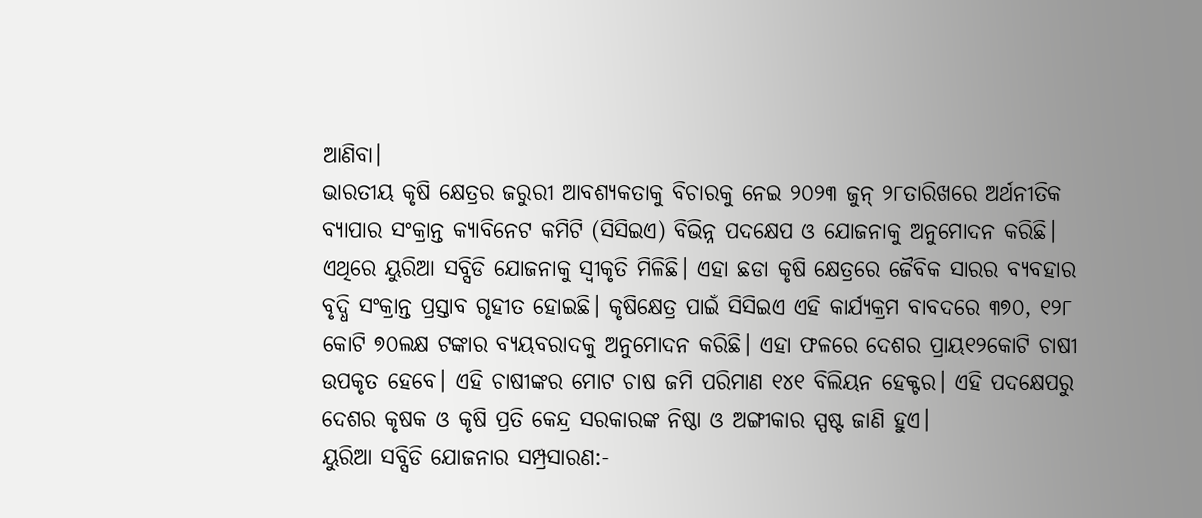ଆଣିବା।
ଭାରତୀୟ କୃଷି କ୍ଷେତ୍ରର ଜରୁରୀ ଆବଶ୍ୟକତାକୁ ବିଚାରକୁ ନେଇ ୨୦୨୩ ଜୁନ୍ ୨୮ତାରିଖରେ ଅର୍ଥନୀତିକ ବ୍ୟାପାର ସଂକ୍ରାନ୍ତ କ୍ୟାବିନେଟ କମିଟି (ସିସିଇଏ) ବିଭିନ୍ନ ପଦକ୍ଷେପ ଓ ଯୋଜନାକୁ ଅନୁମୋଦନ କରିଛି। ଏଥିରେ ୟୁରିଆ ସବ୍ସିଡି ଯୋଜନାକୁ ସ୍ୱୀକୃତି ମିଳିଛି। ଏହା ଛଡା କୃଷି କ୍ଷେତ୍ରରେ ଜୈବିକ ସାରର ବ୍ୟବହାର ବୃଦ୍ଧି ସଂକ୍ରାନ୍ତ ପ୍ରସ୍ତାବ ଗୃହୀତ ହୋଇଛି। କୃଷିକ୍ଷେତ୍ର ପାଇଁ ସିସିଇଏ ଏହି କାର୍ଯ୍ୟକ୍ରମ ବାବଦରେ ୩୭୦, ୧୨୮ କୋଟି ୭୦ଲକ୍ଷ ଟଙ୍କାର ବ୍ୟୟବରାଦକୁ ଅନୁମୋଦନ କରିଛି। ଏହା ଫଳରେ ଦେଶର ପ୍ରାୟ୧୨କୋଟି ଚାଷୀ ଉପକୃତ ହେବେ। ଏହି ଚାଷୀଙ୍କର ମୋଟ ଚାଷ ଜମି ପରିମାଣ ୧୪୧ ବିଲିୟନ ହେକ୍ଟର। ଏହି ପଦକ୍ଷେପରୁ ଦେଶର କୃଷକ ଓ କୃଷି ପ୍ରତି କେନ୍ଦ୍ର ସରକାରଙ୍କ ନିଷ୍ଠା ଓ ଅଙ୍ଗୀକାର ସ୍ପଷ୍ଟ ଜାଣି ହୁଏ।
ୟୁରିଆ ସବ୍ସିଡି ଯୋଜନାର ସମ୍ପ୍ରସାରଣ:-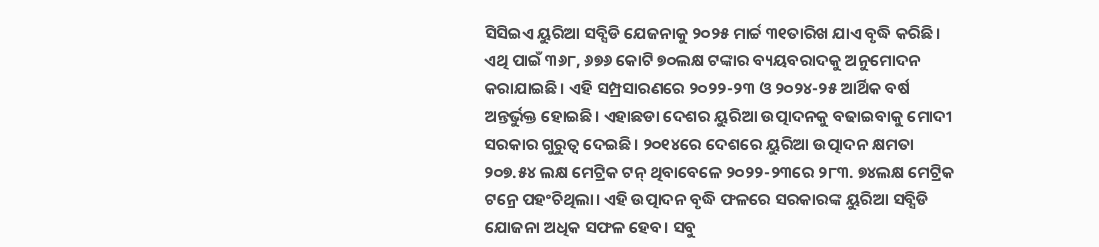ସିସିଇଏ ୟୁରିଆ ସବ୍ସିଡି ଯେଜନାକୁ ୨୦୨୫ ମାର୍ଚ୍ଚ ୩୧ତାରିଖ ଯାଏ ବୃଦ୍ଧି କରିଛି। ଏଥି ପାଇଁ ୩୬୮, ୬୭୬ କୋଟି ୭୦ଲକ୍ଷ ଟଙ୍କାର ବ୍ୟୟବରାଦକୁ ଅନୁମୋଦନ କରାଯାଇଛି। ଏହି ସମ୍ପ୍ରସାରଣରେ ୨୦୨୨-୨୩ ଓ ୨୦୨୪-୨୫ ଆର୍ଥିକ ବର୍ଷ ଅନ୍ତର୍ଭୁକ୍ତ ହୋଇଛି। ଏହାଛଡା ଦେଶର ୟୁରିଆ ଉତ୍ପାଦନକୁ ବଢାଇବାକୁ ମୋଦୀ ସରକାର ଗୁରୁତ୍ୱ ଦେଇଛି। ୨୦୧୪ରେ ଦେଶରେ ୟୁରିଆ ଉତ୍ପାଦନ କ୍ଷମତା ୨୦୭.୫୪ ଲକ୍ଷ ମେଟ୍ରିକ ଟନ୍ ଥିବାବେଳେ ୨୦୨୨-୨୩ରେ ୨୮୩. ୭୪ଲକ୍ଷ ମେଟ୍ରିକ ଟନ୍ରେ ପହଂଚିଥିଲା। ଏହି ଉତ୍ପାଦନ ବୃଦ୍ଧି ଫଳରେ ସରକାରଙ୍କ ୟୁରିଆ ସବ୍ସିଡି ଯୋଜନା ଅଧିକ ସଫଳ ହେବ। ସବୁ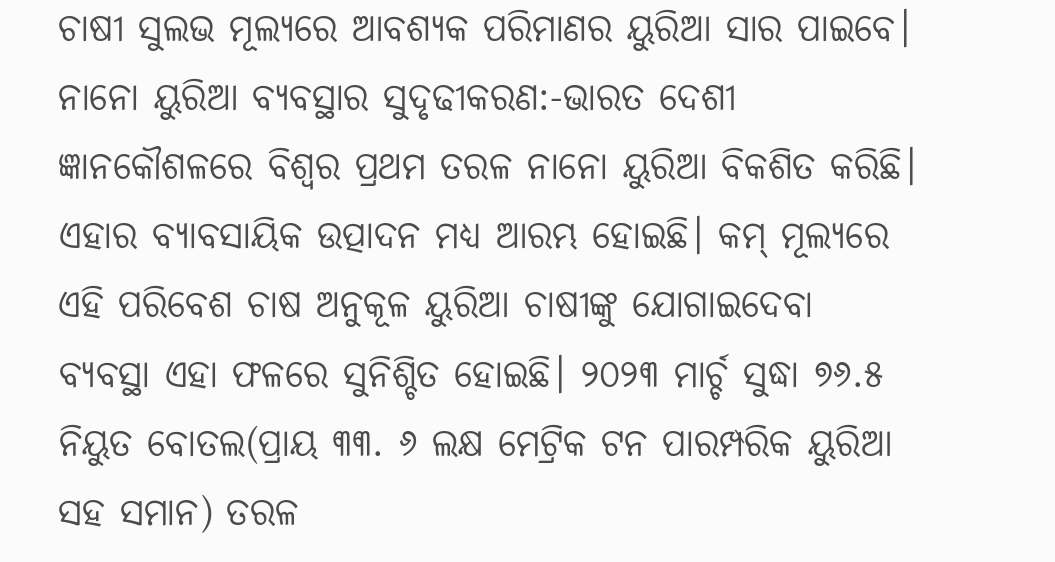ଚାଷୀ ସୁଲଭ ମୂଲ୍ୟରେ ଆବଶ୍ୟକ ପରିମାଣର ୟୁରିଆ ସାର ପାଇବେ।
ନାନୋ ୟୁରିଆ ବ୍ୟବସ୍ଥାର ସୁଦୃଢୀକରଣ:-ଭାରତ ଦେଶୀ ଜ୍ଞାନକୌଶଳରେ ବିଶ୍ୱର ପ୍ରଥମ ତରଳ ନାନୋ ୟୁରିଆ ବିକଶିତ କରିଛି। ଏହାର ବ୍ୟାବସାୟିକ ଉତ୍ପାଦନ ମଧ୍ୟ ଆରମ୍ଭ ହୋଇଛି। କମ୍ ମୂଲ୍ୟରେ ଏହି ପରିବେଶ ଚାଷ ଅନୁକୂଳ ୟୁରିଆ ଚାଷୀଙ୍କୁ ଯୋଗାଇଦେବା ବ୍ୟବସ୍ଥା ଏହା ଫଳରେ ସୁନିଶ୍ଚିତ ହୋଇଛି। ୨୦୨୩ ମାର୍ଚ୍ଚ ସୁଦ୍ଧା ୭୬.୫ ନିୟୁତ ବୋତଲ(ପ୍ରାୟ ୩୩. ୬ ଲକ୍ଷ ମେଟ୍ରିକ ଟନ ପାରମ୍ପରିକ ୟୁରିଆ ସହ ସମାନ) ତରଳ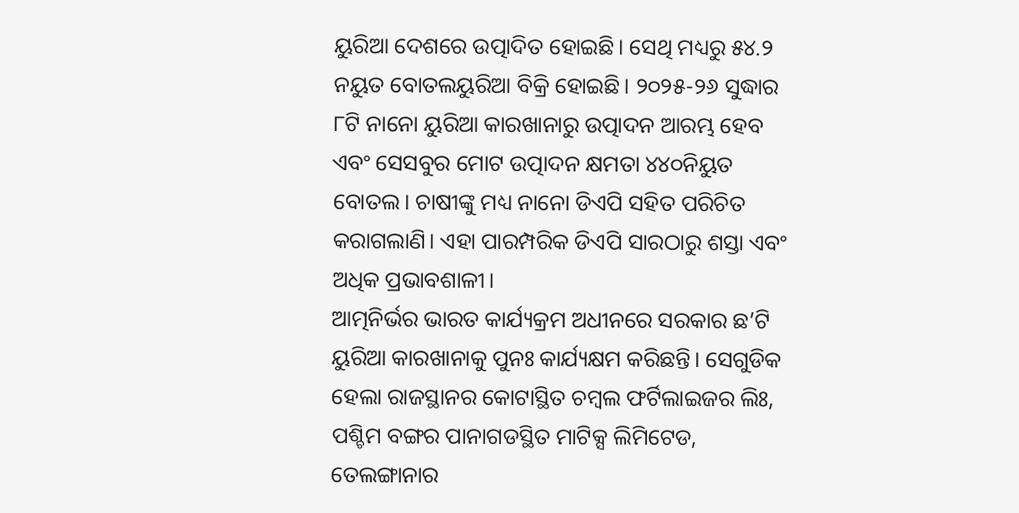ୟୁରିଆ ଦେଶରେ ଉତ୍ପାଦିତ ହୋଇଛି। ସେଥି ମଧ୍ୟରୁ ୫୪.୨ ନୟୁତ ବୋତଲୟୁରିଆ ବିକ୍ରି ହୋଇଛି। ୨୦୨୫-୨୬ ସୁଦ୍ଧାର ୮ଟି ନାନୋ ୟୁରିଆ କାରଖାନାରୁ ଉତ୍ପାଦନ ଆରମ୍ଭ ହେବ ଏବଂ ସେସବୁର ମୋଟ ଉତ୍ପାଦନ କ୍ଷମତା ୪୪୦ନିୟୁତ ବୋତଲ। ଚାଷୀଙ୍କୁ ମଧ୍ୟ ନାନୋ ଡିଏପି ସହିତ ପରିଚିତ କରାଗଲାଣି। ଏହା ପାରମ୍ପରିକ ଡିଏପି ସାରଠାରୁ ଶସ୍ତା ଏବଂ ଅଧିକ ପ୍ରଭାବଶାଳୀ।
ଆତ୍ମନିର୍ଭର ଭାରତ କାର୍ଯ୍ୟକ୍ରମ ଅଧୀନରେ ସରକାର ଛ’ଟି ୟୁରିଆ କାରଖାନାକୁ ପୁନଃ କାର୍ଯ୍ୟକ୍ଷମ କରିଛନ୍ତି। ସେଗୁଡିକ ହେଲା ରାଜସ୍ଥାନର କୋଟାସ୍ଥିତ ଚମ୍ବଲ ଫର୍ଟିଲାଇଜର ଲିଃ, ପଶ୍ଚିମ ବଙ୍ଗର ପାନାଗଡସ୍ଥିତ ମାଟିକ୍ସ ଲିମିଟେଡ, ତେଲଙ୍ଗାନାର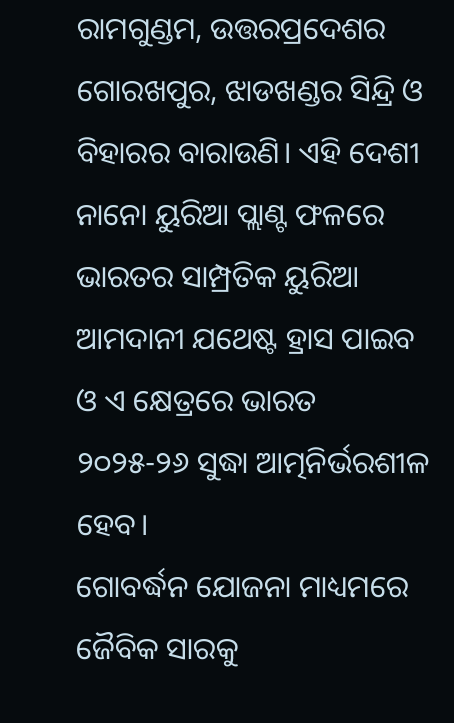ରାମଗୁଣ୍ଡମ, ଉତ୍ତରପ୍ରଦେଶର ଗୋରଖପୁର, ଝାଡଖଣ୍ଡର ସିନ୍ଦ୍ରି ଓ ବିହାରର ବାରାଉଣି। ଏହି ଦେଶୀ ନାନୋ ୟୁରିଆ ପ୍ଲାଣ୍ଟ ଫଳରେ ଭାରତର ସାମ୍ପ୍ରତିକ ୟୁରିଆ ଆମଦାନୀ ଯଥେଷ୍ଟ ହ୍ରାସ ପାଇବ ଓ ଏ କ୍ଷେତ୍ରରେ ଭାରତ ୨୦୨୫-୨୬ ସୁଦ୍ଧା ଆତ୍ମନିର୍ଭରଶୀଳ ହେବ।
ଗୋବର୍ଦ୍ଧନ ଯୋଜନା ମାଧ୍ୟମରେ ଜୈବିକ ସାରକୁ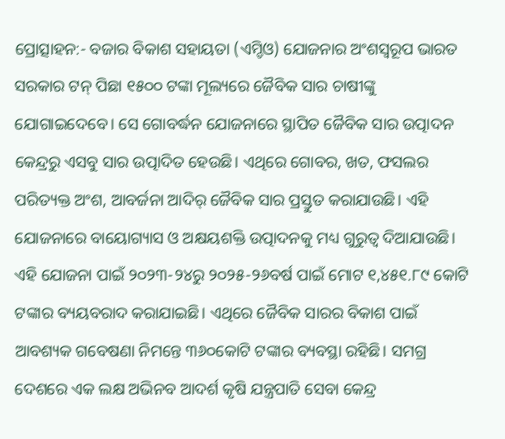ପ୍ରୋତ୍ସାହନ:- ବଜାର ବିକାଶ ସହାୟତା (ଏମ୍ଡିଓ) ଯୋଜନାର ଅଂଶସ୍ୱରୂପ ଭାରତ ସରକାର ଟନ୍ ପିଛା ୧୫୦୦ ଟଙ୍କା ମୂଲ୍ୟରେ ଜୈବିକ ସାର ଚାଷୀଙ୍କୁ ଯୋଗାଇଦେବେ। ସେ ଗୋବର୍ଦ୍ଧନ ଯୋଜନାରେ ସ୍ଥାପିତ ଜୈବିକ ସାର ଉତ୍ପାଦନ କେନ୍ଦ୍ରରୁ ଏସବୁ ସାର ଉତ୍ପାଦିତ ହେଉଛି। ଏଥିରେ ଗୋବର, ଖତ, ଫସଲର ପରିତ୍ୟକ୍ତ ଅଂଶ, ଆବର୍ଜନା ଆଦିର୍ ଜୈବିକ ସାର ପ୍ରସ୍ତୁତ କରାଯାଉଛି। ଏହି ଯୋଜନାରେ ବାୟୋଗ୍ୟାସ ଓ ଅକ୍ଷୟଶକ୍ତି ଉତ୍ପାଦନକୁ ମଧ୍ୟ ଗୁରୁତ୍ୱ ଦିଆଯାଉଛି।
ଏହି ଯୋଜନା ପାଇଁ ୨୦୨୩-୨୪ରୁ ୨୦୨୫-୨୬ବର୍ଷ ପାଇଁ ମୋଟ ୧,୪୫୧.୮୯ କୋଟି ଟଙ୍କାର ବ୍ୟୟବରାଦ କରାଯାଇଛି। ଏଥିରେ ଜୈବିକ ସାରର ବିକାଶ ପାଇଁ ଆବଶ୍ୟକ ଗବେଷଣା ନିମନ୍ତେ ୩୬୦କୋଟି ଟଙ୍କାର ବ୍ୟବସ୍ଥା ରହିଛି। ସମଗ୍ର ଦେଶରେ ଏକ ଲକ୍ଷ ଅଭିନବ ଆଦର୍ଶ କୃଷି ଯନ୍ତ୍ରପାତି ସେବା କେନ୍ଦ୍ର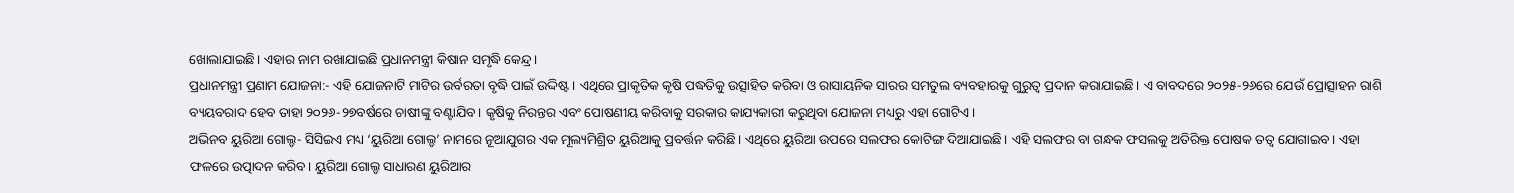ଖୋଲାଯାଇଛି। ଏହାର ନାମ ରଖାଯାଇଛି ପ୍ରଧାନମନ୍ତ୍ରୀ କିଷାନ ସମୃଦ୍ଧି କେନ୍ଦ୍ର।
ପ୍ରଧାନମନ୍ତ୍ରୀ ପ୍ରଣାମ ଯୋଜନା:- ଏହି ଯୋଜନାଟି ମାଟିର ଉର୍ବରତା ବୃଦ୍ଧି ପାଇଁ ଉଦ୍ଦିଷ୍ଟ। ଏଥିରେ ପ୍ରାକୃତିକ କୃଷି ପଦ୍ଧତିକୁ ଉତ୍ସାହିତ କରିବା ଓ ରାସାୟନିକ ସାରର ସମତୁଲ ବ୍ୟବହାରକୁ ଗୁରୁତ୍ୱ ପ୍ରଦାନ କରାଯାଇଛି। ଏ ବାବଦରେ ୨୦୨୫-୨୬ରେ ଯେଉଁ ପ୍ରୋତ୍ସାହନ ରାଶି ବ୍ୟୟବରାଦ ହେବ ତାହା ୨୦୨୬-୨୭ବର୍ଷରେ ଚାଷୀଙ୍କୁ ବଣ୍ଟାଯିବ। କୃଷିକୁ ନିରନ୍ତର ଏବଂ ପୋଷଣୀୟ କରିବାକୁ ସରକାର କାଯ୍ୟକାରୀ କରୁଥିବା ଯୋଜନା ମଧ୍ୟରୁ ଏହା ଗୋଟିଏ।
ଅଭିନବ ୟୁରିଆ ଗୋଲ୍ଡ- ସିସିଇଏ ମଧ୍ୟ ‘ୟୁରିଆ ଗୋଲ୍ଡ’ ନାମରେ ନୂଆଯୁଗର ଏକ ମୂଲ୍ୟମିଶ୍ରିତ ୟୁରିଆକୁ ପ୍ରବର୍ତ୍ତନ କରିଛି। ଏଥିରେ ୟୁରିଆ ଉପରେ ସଲଫର କୋଟିଙ୍ଗ ଦିଆଯାଇଛି। ଏହି ସଲଫର ବା ଗନ୍ଧକ ଫସଲକୁ ଅତିରିକ୍ତ ପୋଷକ ତତ୍ୱ ଯୋଗାଇବ। ଏହା ଫଳରେ ଉତ୍ପାଦନ କରିବ। ୟୁରିଆ ଗୋଲ୍ଡ ସାଧାରଣ ୟୁରିଆର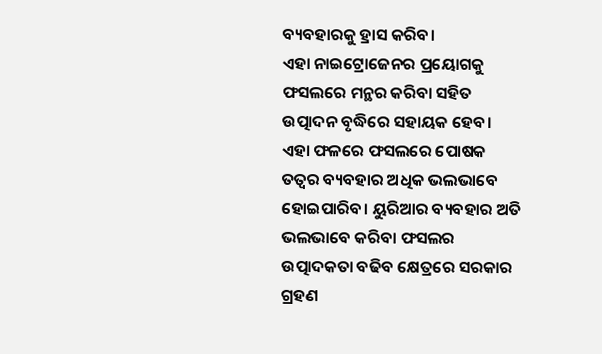ବ୍ୟବହାରକୁ ହ୍ରାସ କରିବ।
ଏହା ନାଇଟ୍ରୋଜେନର ପ୍ରୟୋଗକୁ ଫସଲରେ ମନ୍ଥର କରିବା ସହିତ ଉତ୍ପାଦନ ବୃଦ୍ଧିରେ ସହାୟକ ହେବ। ଏହା ଫଳରେ ଫସଲରେ ପୋଷକ ତତ୍ୱର ବ୍ୟବହାର ଅଧିକ ଭଲଭାବେ ହୋଇପାରିବ। ୟୁରିଆର ବ୍ୟବହାର ଅତି ଭଲଭାବେ କରିବା ଫସଲର ଉତ୍ପାଦକତା ବଢିବ କ୍ଷେତ୍ରରେ ସରକାର ଗ୍ରହଣ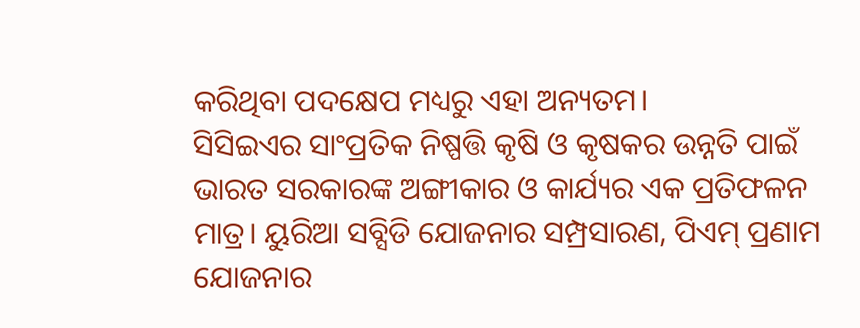କରିଥିବା ପଦକ୍ଷେପ ମଧ୍ୟରୁ ଏହା ଅନ୍ୟତମ।
ସିସିଇଏର ସାଂପ୍ରତିକ ନିଷ୍ପତ୍ତି କୃଷି ଓ କୃଷକର ଉନ୍ନତି ପାଇଁ ଭାରତ ସରକାରଙ୍କ ଅଙ୍ଗୀକାର ଓ କାର୍ଯ୍ୟର ଏକ ପ୍ରତିଫଳନ ମାତ୍ର। ୟୁରିଆ ସବ୍ସିଡି ଯୋଜନାର ସମ୍ପ୍ରସାରଣ, ପିଏମ୍ ପ୍ରଣାମ ଯୋଜନାର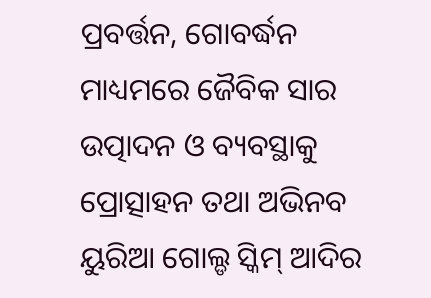ପ୍ରବର୍ତ୍ତନ, ଗୋବର୍ଦ୍ଧନ ମାଧ୍ୟମରେ ଜୈବିକ ସାର ଉତ୍ପାଦନ ଓ ବ୍ୟବସ୍ଥାକୁ ପ୍ରୋତ୍ସାହନ ତଥା ଅଭିନବ ୟୁରିଆ ଗୋଲ୍ଡ ସ୍କିମ୍ ଆଦିର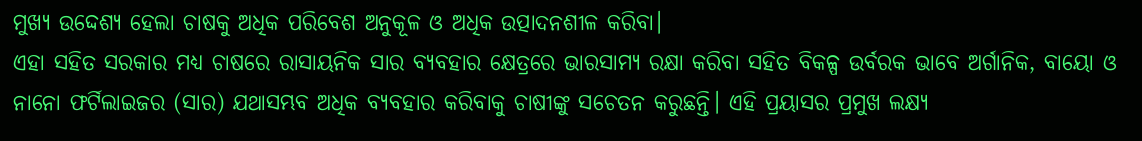ମୁଖ୍ୟ ଉଦ୍ଦେଶ୍ୟ ହେଲା ଚାଷକୁ ଅଧିକ ପରିବେଶ ଅନୁକୂଳ ଓ ଅଧିକ ଉତ୍ପାଦନଶୀଳ କରିବା।
ଏହା ସହିତ ସରକାର ମଧ୍ୟ ଚାଷରେ ରାସାୟନିକ ସାର ବ୍ୟବହାର କ୍ଷେତ୍ରରେ ଭାରସାମ୍ୟ ରକ୍ଷା କରିବା ସହିତ ବିକଳ୍ପ ଉର୍ବରକ ଭାବେ ଅର୍ଗାନିକ, ବାୟୋ ଓ ନାନୋ ଫର୍ଟିଲାଇଜର (ସାର) ଯଥାସମ୍ଭବ ଅଧିକ ବ୍ୟବହାର କରିବାକୁ ଚାଷୀଙ୍କୁ ସଚେତନ କରୁଛନ୍ତି। ଏହି ପ୍ରୟାସର ପ୍ରମୁଖ ଲକ୍ଷ୍ୟ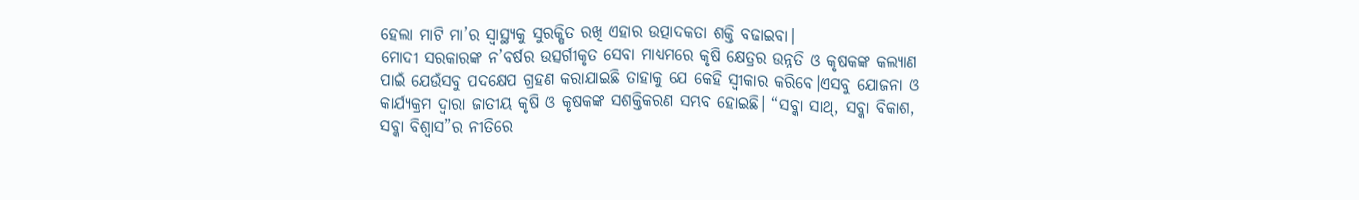ହେଲା ମାଟି ମା’ର ସ୍ୱାସ୍ଥ୍ୟକୁ ସୁରକ୍ଷିତ ରଖି ଏହାର ଉତ୍ପାଦକତା ଶକ୍ତି ବଢାଇବା।
ମୋଦୀ ସରକାରଙ୍କ ନ’ବର୍ଷର ଉତ୍ସର୍ଗୀକୃତ ସେବା ମାଧ୍ୟମରେ କୃଷି କ୍ଷେତ୍ରର ଉନ୍ନତି ଓ କୃଷକଙ୍କ କଲ୍ୟାଣ ପାଇଁ ଯେଉଁସବୁ ପଦକ୍ଷେପ ଗ୍ରହଣ କରାଯାଇଛି ତାହାକୁ ଯେ କେହି ସ୍ୱୀକାର କରିବେ।ଏସବୁ ଯୋଜନା ଓ କାର୍ଯ୍ୟକ୍ରମ ଦ୍ୱାରା ଜାତୀୟ କୃଷି ଓ କୃଷକଙ୍କ ସଶକ୍ତିକରଣ ସମ୍ଭବ ହୋଇଛି। “ସବ୍କା ସାଥ୍, ସବ୍କା ବିକାଶ, ସବ୍କା ବିଶ୍ୱାସ”ର ନୀତିରେ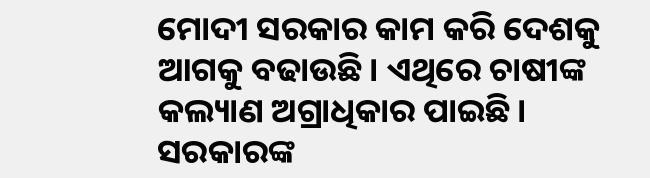ମୋଦୀ ସରକାର କାମ କରି ଦେଶକୁ ଆଗକୁ ବଢାଉଛି। ଏଥିରେ ଚାଷୀଙ୍କ କଲ୍ୟାଣ ଅଗ୍ରାଧିକାର ପାଇଛି।
ସରକାରଙ୍କ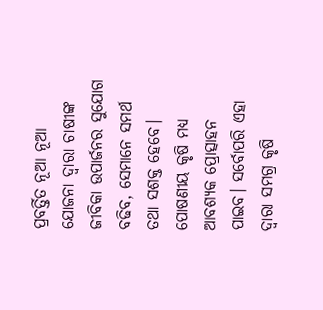ପ୍ରବର୍ତ୍ତିତ ନୂଆ ନୂଆ ଯୋଜନା ଦ୍ୱାରା ଚାଷୀଙ୍କ ଜୀବିକା ଉପାର୍ଜନର ସୁଯୋଗ ବଢିବ, ସେମାନେ ସମର୍ଥ ତଥା ସଶକ୍ତ ହେବେ। ପୋଷଣୀୟ କୃଷି ମଧ୍ୟ ଆବଶ୍ୟକ ପ୍ରୋତ୍ସାହନ ପାଇବ। ସର୍ବୋପରି ଏହା ଦ୍ୱାରା ସମଗ୍ର କୃଷି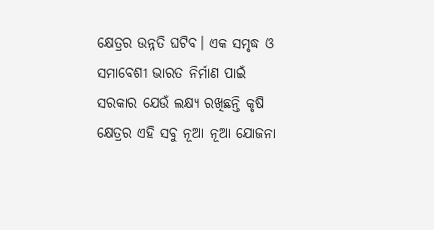କ୍ଷେତ୍ରର ଉନ୍ନତି ଘଟିବ। ଏକ ସମୃଦ୍ଧ ଓ ସମାବେଶୀ ଭାରତ ନିର୍ମାଣ ପାଇଁ ସରକାର ଯେଉଁ ଲକ୍ଷ୍ୟ ରଖିଛନ୍ତି କୃଷି କ୍ଷେତ୍ରର ଏହି ସବୁ ନୂଆ ନୂଆ ଯୋଜନା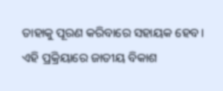ତାହାକୁ ପୂରଣ କରିବାରେ ସହାୟକ ହେବ। ଏହି ପ୍ରକ୍ରିୟାରେ ଜାତୀୟ ବିକାଶ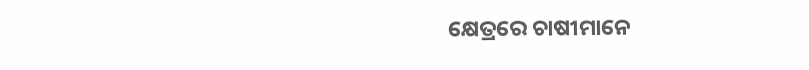କ୍ଷେତ୍ରରେ ଚାଷୀମାନେ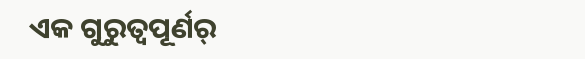ଏକ ଗୁରୁତ୍ୱପୂର୍ଣର୍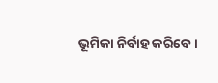ଭୂମିକା ନିର୍ବାହ କରିବେ।